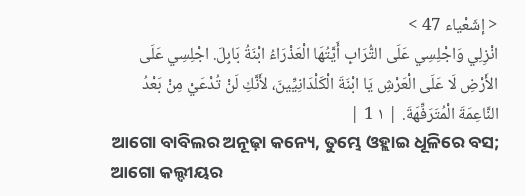< إشَعْياء 47 >
انْزِلِي وَاجْلِسِي عَلَى التُّرَابِ أَيَّتُهَا الْعَذْرَاءُ ابْنَةُ بَابِلَ. اجْلِسِي عَلَى الأَرْضِ لَا عَلَى الْعَرْشِ يَا ابْنَةَ الْكَلْدَانِيِّينَ، لأَنَّكِ لَنْ تُدْعَيْ مِنْ بَعْدُ النَّاعِمَةَ الْمُتَرَفِّهَةَ. | ١ 1 |
ଆଗୋ ବାବିଲର ଅନୂଢ଼ା କନ୍ୟେ, ତୁମ୍ଭେ ଓହ୍ଲାଇ ଧୂଳିରେ ବସ; ଆଗୋ କଲ୍ଦୀୟର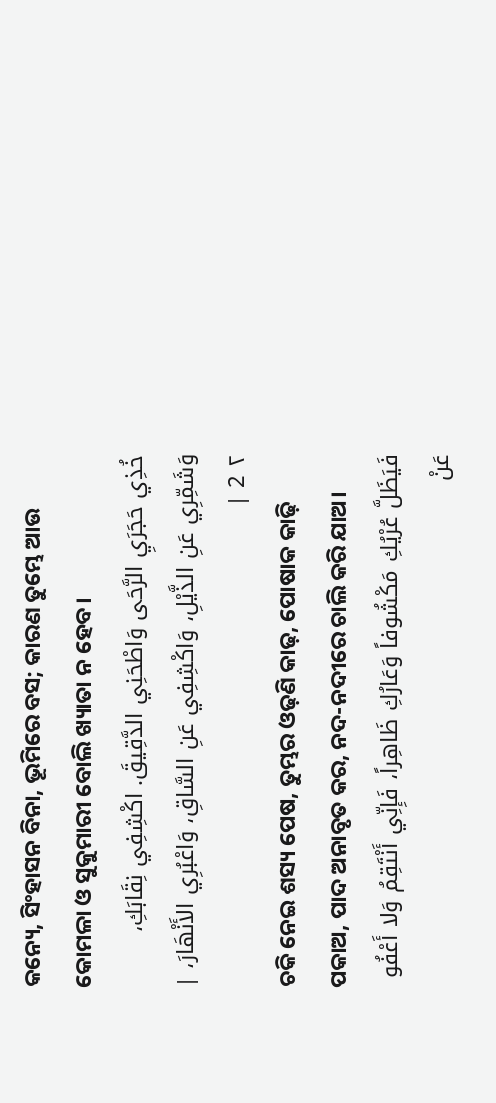କନ୍ୟେ, ସିଂହାସନ ବିନା, ଭୂମିରେ ବସ; କାରଣ ତୁମ୍ଭେ ଆଉ କୋମଳା ଓ ସୁକୁମାରୀ ବୋଲି ଖ୍ୟାତା ନ ହେବ।
خُذِي حَجَرَيِ الرَّحَى وَاطْحَنِي الدَّقِيقَ. اكْشِفِي نِقَابَكِ، وَشَمِّرِي عَنِ الذَّيْلِ، وَاكْشِفِي عَنِ السَّاقِ، وَاعْبُرِي الأَنْهَارَ، | ٢ 2 |
ଚକି ନେଇ ଶସ୍ୟ ପେଷ, ତୁମ୍ଭର ଓଢ଼ଣି କାଢ଼, ପୋଷାକ କାଢ଼ି ପକାଅ, ପାଦ ଅନାବୃତ କର, ନଦ-ନଦୀରେ ଚାଲି କରି ଯାଅ।
فَيَظَلَّ عُرْيُكِ مَكْشُوفاً وَعَارُكِ ظَاهِراً، فَإِنِّي أَنْتَقِمُ وَلا أَعْفُو عَنْ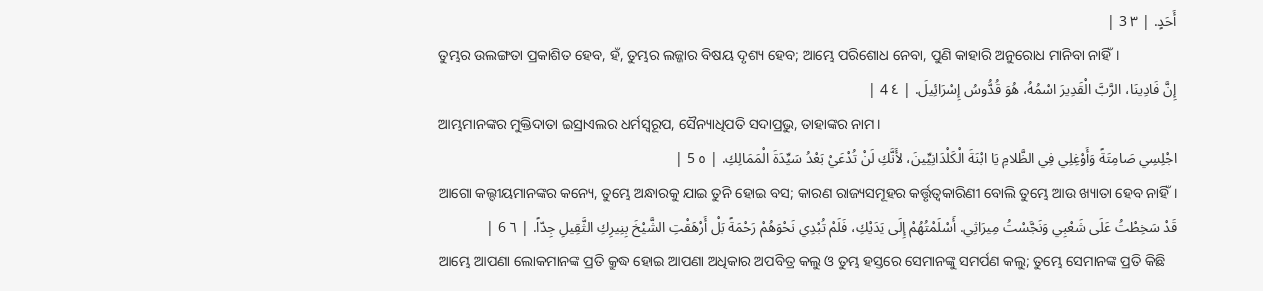أَحَدٍ. | ٣ 3 |
ତୁମ୍ଭର ଉଲଙ୍ଗତା ପ୍ରକାଶିତ ହେବ, ହଁ, ତୁମ୍ଭର ଲଜ୍ଜାର ବିଷୟ ଦୃଶ୍ୟ ହେବ; ଆମ୍ଭେ ପରିଶୋଧ ନେବା, ପୁଣି କାହାରି ଅନୁରୋଧ ମାନିବା ନାହିଁ।
إِنَّ فَادِينَا، الرَّبَّ الْقَدِيرَ اسْمُهُ، هُوَ قُدُّوسُ إِسْرَائِيلَ. | ٤ 4 |
ଆମ୍ଭମାନଙ୍କର ମୁକ୍ତିଦାତା ଇସ୍ରାଏଲର ଧର୍ମସ୍ୱରୂପ, ସୈନ୍ୟାଧିପତି ସଦାପ୍ରଭୁ, ତାହାଙ୍କର ନାମ।
اجْلِسِي صَامِتَةً وَأَوْغِلِي فِي الظَّلامِ يَا ابْنَةَ الْكَلْدَانِيِّينَ، لأَنَّكِ لَنْ تُدْعَيْ بَعْدُ سَيِّدَةَ الْمَمَالِكِ. | ٥ 5 |
ଆଗୋ କଲ୍ଦୀୟମାନଙ୍କର କନ୍ୟେ, ତୁମ୍ଭେ ଅନ୍ଧାରକୁ ଯାଇ ତୁନି ହୋଇ ବସ; କାରଣ ରାଜ୍ୟସମୂହର କର୍ତ୍ତୃତ୍ୱକାରିଣୀ ବୋଲି ତୁମ୍ଭେ ଆଉ ଖ୍ୟାତା ହେବ ନାହିଁ।
قَدْ سَخِطْتُ عَلَى شَعْبِي وَنَجَّسْتُ مِيرَاثِي. أَسْلَمْتُهُمْ إِلَى يَدَيْكِ، فَلَمْ تُبْدِي نَحْوَهُمْ رَحْمَةً بَلْ أَرْهَقْتِ الشَّيْخَ بِنِيرِكِ الثَّقِيلِ جِدّاً. | ٦ 6 |
ଆମ୍ଭେ ଆପଣା ଲୋକମାନଙ୍କ ପ୍ରତି କ୍ରୁଦ୍ଧ ହୋଇ ଆପଣା ଅଧିକାର ଅପବିତ୍ର କଲୁ ଓ ତୁମ୍ଭ ହସ୍ତରେ ସେମାନଙ୍କୁ ସମର୍ପଣ କଲୁ; ତୁମ୍ଭେ ସେମାନଙ୍କ ପ୍ରତି କିଛି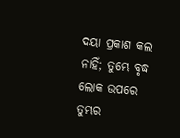ଦୟା ପ୍ରକାଶ କଲ ନାହିଁ; ତୁମ୍ଭେ ବୃଦ୍ଧ ଲୋକ ଉପରେ ତୁମ୍ଭର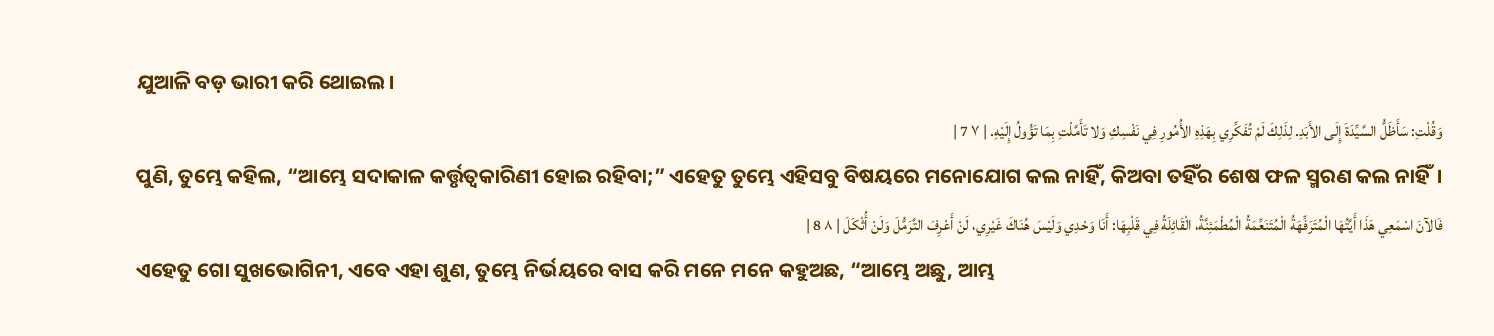ଯୁଆଳି ବଡ଼ ଭାରୀ କରି ଥୋଇଲ।
وَقُلْتِ: سَأَظَلُّ السَّيِّدَةَ إِلَى الأَبَدِ. لِذَلِكَ لَمْ تُفَكِّرِي بِهَذِهِ الأُمُورِ فِي نَفْسِكِ وَلا تَأَمَّلْتِ بِمَا تَؤُولُ إِلَيْهِ. | ٧ 7 |
ପୁଣି, ତୁମ୍ଭେ କହିଲ, “ଆମ୍ଭେ ସଦାକାଳ କର୍ତ୍ତୃତ୍ୱକାରିଣୀ ହୋଇ ରହିବା;” ଏହେତୁ ତୁମ୍ଭେ ଏହିସବୁ ବିଷୟରେ ମନୋଯୋଗ କଲ ନାହିଁ, କିଅବା ତହିଁର ଶେଷ ଫଳ ସ୍ମରଣ କଲ ନାହିଁ।
فَالآنَ اسْمَعِي هَذَا أَيَّتُهَا الْمُتَرَفِّهَةُ الْمُتَنَعِّمَةُ الْمُطْمَئِنَّةُ، الْقَائِلَةُ فِي قَلْبِهَا: أَنَا وَحْدِي وَلَيْسَ هُنَاكَ غَيْرِي، لَنْ أَعْرِفَ التَّرَمُّلَ وَلَنْ أُثْكَلَ | ٨ 8 |
ଏହେତୁ ଗୋ ସୁଖଭୋଗିନୀ, ଏବେ ଏହା ଶୁଣ, ତୁମ୍ଭେ ନିର୍ଭୟରେ ବାସ କରି ମନେ ମନେ କହୁଅଛ, “ଆମ୍ଭେ ଅଛୁ, ଆମ୍ଭ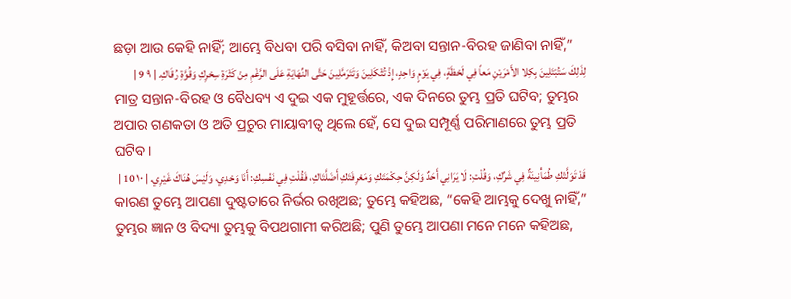ଛଡ଼ା ଆଉ କେହି ନାହିଁ; ଆମ୍ଭେ ବିଧବା ପରି ବସିବା ନାହିଁ, କିଅବା ସନ୍ତାନ-ବିରହ ଜାଣିବା ନାହିଁ,”
لِذَلِكَ سَتُبْتَلِينَ بِكِلا الأَمْرَيْنِ مَعاً فِي لَحْظَةٍ، فِي يَوْمٍ وَاحِدٍ، إِذْ تُثْكَلِينَ وَتَتَرَمَّلِينَ حَتَّى النِّهَايَةِ عَلَى الرَّغْمِ مِنْ كَثْرَةِ سِحْرِكِ وَقُوَّةِ رُقَاكِ. | ٩ 9 |
ମାତ୍ର ସନ୍ତାନ-ବିରହ ଓ ବୈଧବ୍ୟ ଏ ଦୁଇ ଏକ ମୁହୂର୍ତ୍ତରେ, ଏକ ଦିନରେ ତୁମ୍ଭ ପ୍ରତି ଘଟିବ; ତୁମ୍ଭର ଅପାର ଗଣକତା ଓ ଅତି ପ୍ରଚୁର ମାୟାବୀତ୍ୱ ଥିଲେ ହେଁ, ସେ ଦୁଇ ସମ୍ପୂର୍ଣ୍ଣ ପରିମାଣରେ ତୁମ୍ଭ ପ୍ରତି ଘଟିବ।
قَدْ تَوَلَّتْكِ طُمَأْنِينَةٌ فِي شَرِّكِ، وَقُلْتِ: لَا يَرَانِي أَحَدٌ وَلَكِنَّ حِكْمَتَكِ وَمَعْرِفَتَكِ أَضَلَّتَاكِ، فَقُلْتِ فِي نَفْسِكِ: أَنَا وَحْدِي، وَلَيْسَ هُنَاكَ غَيْرِي. | ١٠ 10 |
କାରଣ ତୁମ୍ଭେ ଆପଣା ଦୁଷ୍ଟତାରେ ନିର୍ଭର ରଖିଅଛ; ତୁମ୍ଭେ କହିଅଛ, “କେହି ଆମ୍ଭକୁ ଦେଖୁ ନାହିଁ,” ତୁମ୍ଭର ଜ୍ଞାନ ଓ ବିଦ୍ୟା ତୁମ୍ଭକୁ ବିପଥଗାମୀ କରିଅଛି; ପୁଣି ତୁମ୍ଭେ ଆପଣା ମନେ ମନେ କହିଅଛ,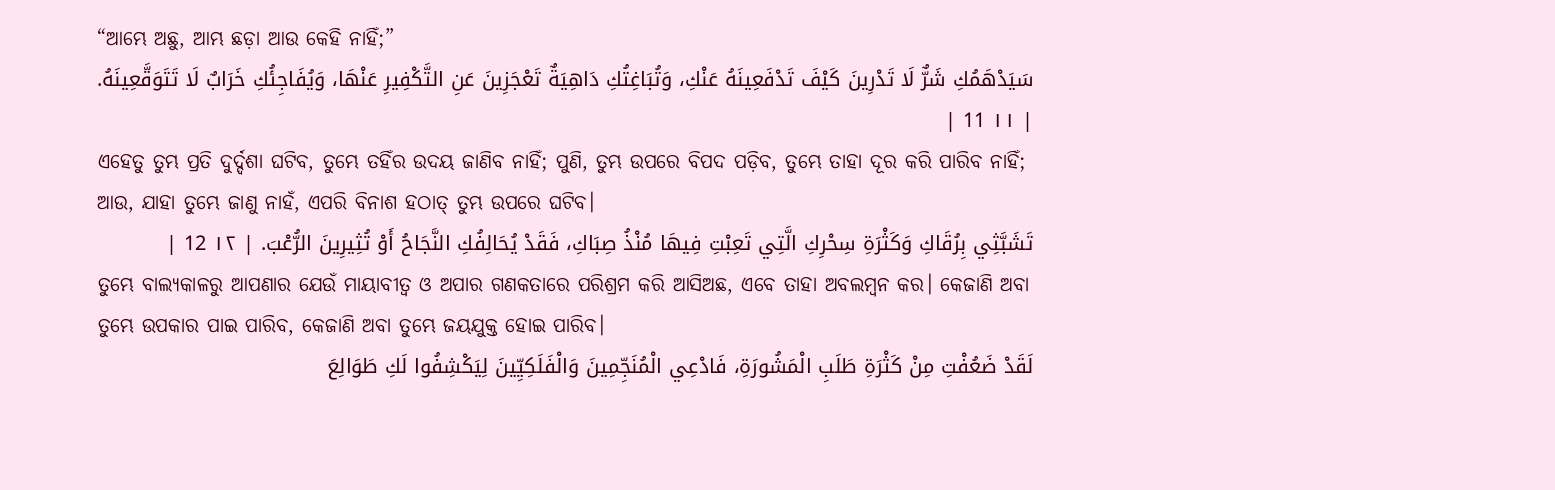“ଆମ୍ଭେ ଅଛୁ, ଆମ୍ଭ ଛଡ଼ା ଆଉ କେହି ନାହିଁ;”
سَيَدْهَمُكِ شَرٌّ لَا تَدْرِينَ كَيْفَ تَدْفَعِينَهُ عَنْكِ، وَتُبَاغِتُكِ دَاهِيَةٌ تَعْجَزِينَ عَنِ التَّكْفِيرِ عَنْهَا، وَيُفَاجِئُكِ خَرَابٌ لَا تَتَوَقَّعِينَهُ. | ١١ 11 |
ଏହେତୁ ତୁମ୍ଭ ପ୍ରତି ଦୁର୍ଦ୍ଦଶା ଘଟିବ, ତୁମ୍ଭେ ତହିଁର ଉଦୟ ଜାଣିବ ନାହିଁ; ପୁଣି, ତୁମ୍ଭ ଉପରେ ବିପଦ ପଡ଼ିବ, ତୁମ୍ଭେ ତାହା ଦୂର କରି ପାରିବ ନାହିଁ; ଆଉ, ଯାହା ତୁମ୍ଭେ ଜାଣୁ ନାହଁ, ଏପରି ବିନାଶ ହଠାତ୍ ତୁମ୍ଭ ଉପରେ ଘଟିବ।
تَشَبَّثِي بِرُقَاكِ وَكَثْرَةِ سِحْرِكِ الَّتِي تَعِبْتِ فِيهَا مُنْذُ صِبَاكِ، فَقَدْ يُحَالِفُكِ النَّجَاحُ أَوْ تُثِيرِينَ الرُّعْبَ. | ١٢ 12 |
ତୁମ୍ଭେ ବାଲ୍ୟକାଳରୁ ଆପଣାର ଯେଉଁ ମାୟାବୀତ୍ୱ ଓ ଅପାର ଗଣକତାରେ ପରିଶ୍ରମ କରି ଆସିଅଛ, ଏବେ ତାହା ଅବଲମ୍ବନ କର। କେଜାଣି ଅବା ତୁମ୍ଭେ ଉପକାର ପାଇ ପାରିବ, କେଜାଣି ଅବା ତୁମ୍ଭେ ଜୟଯୁକ୍ତ ହୋଇ ପାରିବ।
لَقَدْ ضَعُفْتِ مِنْ كَثْرَةِ طَلَبِ الْمَشُورَةِ، فَادْعِي الْمُنَجِّمِينَ وَالْفَلَكِيِّينَ لِيَكْشِفُوا لَكِ طَوَالِعَ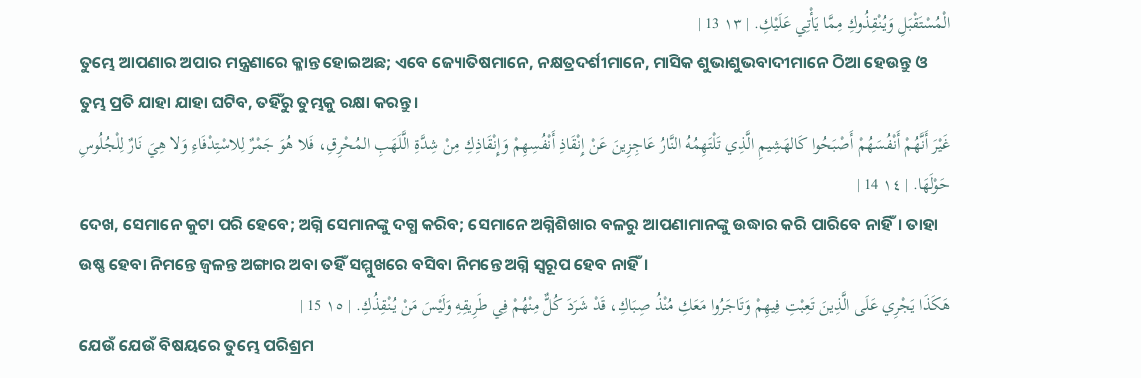الْمُسْتَقْبَلِ وَيُنْقِذُوكِ مِمَّا يَأْتِي عَلَيْكِ. | ١٣ 13 |
ତୁମ୍ଭେ ଆପଣାର ଅପାର ମନ୍ତ୍ରଣାରେ କ୍ଳାନ୍ତ ହୋଇଅଛ; ଏବେ ଜ୍ୟୋତିଷମାନେ, ନକ୍ଷତ୍ରଦର୍ଶୀମାନେ, ମାସିକ ଶୁଭାଶୁଭବାଦୀମାନେ ଠିଆ ହେଉନ୍ତୁ ଓ ତୁମ୍ଭ ପ୍ରତି ଯାହା ଯାହା ଘଟିବ, ତହିଁରୁ ତୁମ୍ଭକୁ ରକ୍ଷା କରନ୍ତୁ।
غَيْرَ أَنَّهُمْ أَنْفُسَهُمْ أَصْبَحُوا كَالهَشِيمِ الَّذِي تَلْتَهِمُهُ النَّارُ عَاجِزِينَ عَنْ إِنْقَاذِ أَنْفُسِهِمْ وَإِنْقَاذِكِ مِنْ شِدَّةِ الَّلَهَبِ المُحْرِقِ، فَلا هُوَ جَمْرٌ لِلاسْتِدْفَاءِ وَلا هِيَ نَارٌ لِلْجُلُوسِ حَوْلَهَا. | ١٤ 14 |
ଦେଖ, ସେମାନେ କୁଟା ପରି ହେବେ; ଅଗ୍ନି ସେମାନଙ୍କୁ ଦଗ୍ଧ କରିବ; ସେମାନେ ଅଗ୍ନିଶିଖାର ବଳରୁ ଆପଣାମାନଙ୍କୁ ଉଦ୍ଧାର କରି ପାରିବେ ନାହିଁ। ତାହା ଉଷ୍ଣ ହେବା ନିମନ୍ତେ ଜ୍ୱଳନ୍ତ ଅଙ୍ଗାର ଅବା ତହିଁ ସମ୍ମୁଖରେ ବସିବା ନିମନ୍ତେ ଅଗ୍ନି ସ୍ୱରୂପ ହେବ ନାହିଁ।
هَكَذَا يَجْرِي عَلَى الَّذِينَ تَعِبْتِ فِيهِمْ وَتَاجَرُوا مَعَكِ مُنْذُ صِبَاكِ، قَدْ شَرَدَ كُلٌّ مِنْهُمْ فِي طَرِيقِهِ وَلَيْسَ مَنْ يُنْقِذُكِ. | ١٥ 15 |
ଯେଉଁ ଯେଉଁ ବିଷୟରେ ତୁମ୍ଭେ ପରିଶ୍ରମ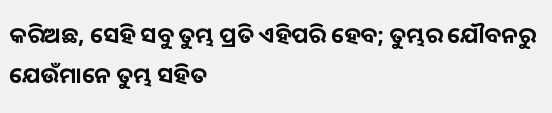କରିଅଛ, ସେହି ସବୁ ତୁମ୍ଭ ପ୍ରତି ଏହିପରି ହେବ; ତୁମ୍ଭର ଯୌବନରୁ ଯେଉଁମାନେ ତୁମ୍ଭ ସହିତ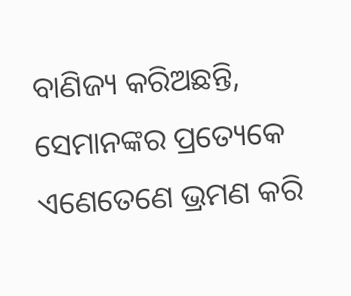ବାଣିଜ୍ୟ କରିଅଛନ୍ତି, ସେମାନଙ୍କର ପ୍ରତ୍ୟେକେ ଏଣେତେଣେ ଭ୍ରମଣ କରି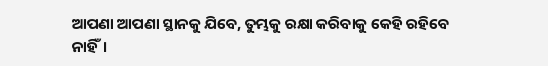ଆପଣା ଆପଣା ସ୍ଥାନକୁ ଯିବେ, ତୁମ୍ଭକୁ ରକ୍ଷା କରିବାକୁ କେହି ରହିବେ ନାହିଁ।